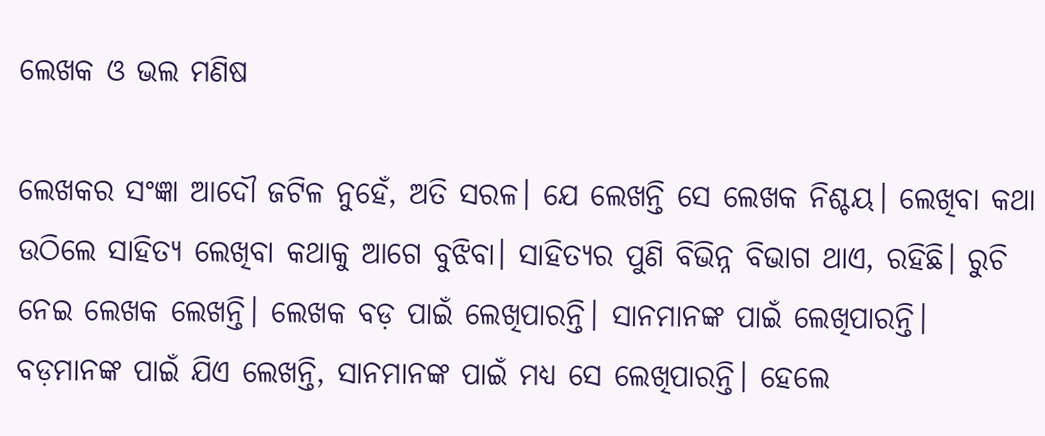ଲେଖକ ଓ ଭଲ ମଣିଷ

ଲେଖକର ସଂଜ୍ଞା ଆଦୌ ଜଟିଳ ନୁହେଁ, ଅତି ସରଳ। ଯେ ଲେଖନ୍ତି ସେ ଲେଖକ ନିଶ୍ଚୟ। ଲେଖିବା କଥା ଉଠିଲେ ସାହିତ୍ୟ ଲେଖିବା କଥାକୁ ଆଗେ ବୁଝିବା। ସାହିତ୍ୟର ପୁଣି ବିଭିନ୍ନ ବିଭାଗ ଥାଏ, ରହିଛି। ରୁଚି ନେଇ ଲେଖକ ଲେଖନ୍ତି। ଲେଖକ ବଡ଼ ପାଇଁ ଲେଖିପାରନ୍ତି। ସାନମାନଙ୍କ ପାଇଁ ଲେଖିପାରନ୍ତି। ବଡ଼ମାନଙ୍କ ପାଇଁ ଯିଏ ଲେଖନ୍ତି, ସାନମାନଙ୍କ ପାଇଁ ମଧ୍ୟ ସେ ଲେଖିପାରନ୍ତି। ହେଲେ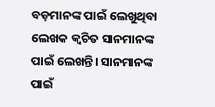ବଡ଼ମାନଙ୍କ ପାଇଁ ଲେଖୁଥିବା ଲେଖକ କ୍ୱଚିତ ସାନମାନଙ୍କ ପାଇଁ ଲେଖନ୍ତି। ସାନମାନଙ୍କ ପାଇଁ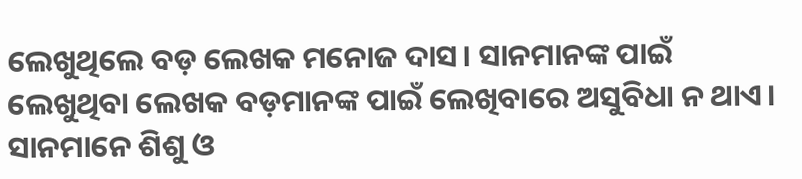ଲେଖୁଥିଲେ ବଡ଼ ଲେଖକ ମନୋଜ ଦାସ। ସାନମାନଙ୍କ ପାଇଁ ଲେଖୁଥିବା ଲେଖକ ବଡ଼ମାନଙ୍କ ପାଇଁ ଲେଖିବାରେ ଅସୁବିଧା ନ ଥାଏ। ସାନମାନେ ଶିଶୁ ଓ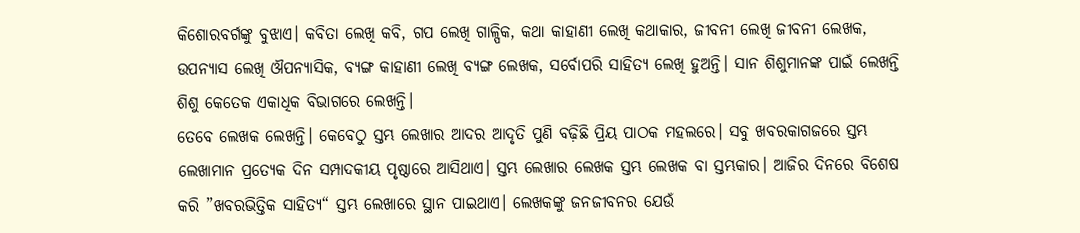କିଶୋରବର୍ଗଙ୍କୁ ବୁଝାଏ। କବିତା ଲେଖି କବି, ଗପ ଲେଖି ଗାଳ୍ପିକ, କଥା କାହାଣୀ ଲେଖି କଥାକାର, ଜୀବନୀ ଲେଖି ଜୀବନୀ ଲେଖକ, ଉପନ୍ୟାସ ଲେଖି ଔପନ୍ୟାସିକ, ବ୍ୟଙ୍ଗ କାହାଣୀ ଲେଖି ବ୍ୟଙ୍ଗ ଲେଖକ, ସର୍ବୋପରି ସାହିତ୍ୟ ଲେଖି ହୁଅନ୍ତି। ସାନ ଶିଶୁମାନଙ୍କ ପାଇଁ ଲେଖନ୍ତି ଶିଶୁ କେତେକ ଏକାଧିକ ବିଭାଗରେ ଲେଖନ୍ତି।
ତେବେ ଲେଖକ ଲେଖନ୍ତି। କେବେଠୁ ସ୍ତମ୍ଭ ଲେଖାର ଆଦର ଆଦୃତି ପୁଣି ବଢ଼ିଛି ପ୍ରିୟ ପାଠକ ମହଲରେ। ସବୁ ଖବରକାଗଜରେ ସ୍ତମ୍ଭ ଲେଖାମାନ ପ୍ରତ୍ୟେକ ଦିନ ସମ୍ପାଦକୀୟ ପୃଷ୍ଠାରେ ଆସିଥାଏ। ସ୍ତମ୍ଭ ଲେଖାର ଲେଖକ ସ୍ତମ୍ଭ ଲେଖକ ବା ସ୍ତମ୍ଭକାର। ଆଜିର ଦିନରେ ବିଶେଷ କରି ”ଖବରଭିତ୍ତିକ ସାହିତ୍ୟ“ ସ୍ତମ୍ଭ ଲେଖାରେ ସ୍ଥାନ ପାଇଥାଏ। ଲେଖକଙ୍କୁ ଜନଜୀବନର ଯେଉଁ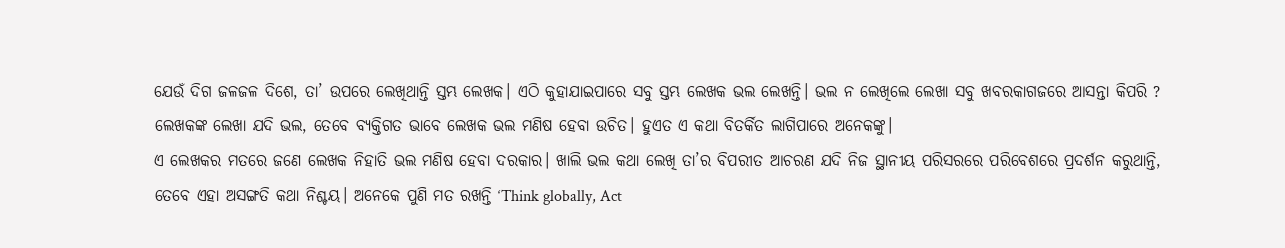ଯେଉଁ ଦିଗ ଜଳଜଳ ଦିଶେ, ତା’ ଉପରେ ଲେଖିଥାନ୍ତି ସ୍ତମ୍ଭ ଲେଖକ। ଏଠି କୁହାଯାଇପାରେ ସବୁ ସ୍ତମ୍ଭ ଲେଖକ ଭଲ ଲେଖନ୍ତି। ଭଲ ନ ଲେଖିଲେ ଲେଖା ସବୁ ଖବରକାଗଜରେ ଆସନ୍ତା କିପରି ? ଲେଖକଙ୍କ ଲେଖା ଯଦି ଭଲ, ତେବେ ବ୍ୟକ୍ତିଗତ ଭାବେ ଲେଖକ ଭଲ ମଣିଷ ହେବା ଉଚିତ। ହୁଏତ ଏ କଥା ବିତର୍କିତ ଲାଗିପାରେ ଅନେକଙ୍କୁ।
ଏ ଲେଖକର ମତରେ ଜଣେ ଲେଖକ ନିହାତି ଭଲ ମଣିଷ ହେବା ଦରକାର। ଖାଲି ଭଲ କଥା ଲେଖି ତା’ର ବିପରୀତ ଆଚରଣ ଯଦି ନିଜ ସ୍ଥାନୀୟ ପରିସରରେ ପରିବେଶରେ ପ୍ରଦର୍ଶନ କରୁଥାନ୍ତି, ତେବେ ଏହା ଅସଙ୍ଗତି କଥା ନିଶ୍ଚୟ। ଅନେକେ ପୁଣି ମତ ରଖନ୍ତି ‘Think globally, Act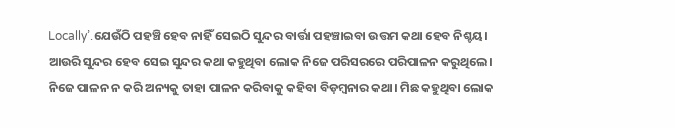Locally’.ଯେଉଁଠି ପହଞ୍ଚି ହେବ ନାହିଁ ସେଇଠି ସୁନ୍ଦର ବାର୍ତ୍ତା ପହଞ୍ଚାଇବା ଉତ୍ତମ କଥା ହେବ ନିଶ୍ଚୟ। ଆଉରି ସୁନ୍ଦର ହେବ ସେଇ ସୁନ୍ଦର କଥା କହୁଥିବା ଲୋକ ନିଜେ ପରିସରରେ ପରିପାଳନ କରୁଥିଲେ। ନିଜେ ପାଳନ ନ କରି ଅନ୍ୟକୁ ତାହା ପାଳନ କରିବାକୁ କହିବା ବିଡ଼ମ୍ବନାର କଥା। ମିଛ କହୁଥିବା ଲୋକ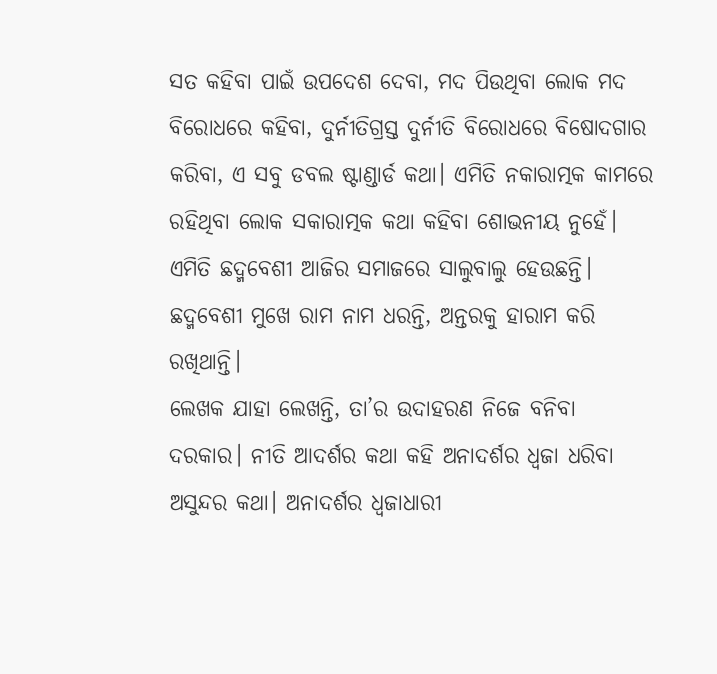ସତ କହିବା ପାଇଁ ଉପଦେଶ ଦେବା, ମଦ ପିଉଥିବା ଲୋକ ମଦ ବିରୋଧରେ କହିବା, ଦୁର୍ନୀତିଗ୍ରସ୍ତ ଦୁର୍ନୀତି ବିରୋଧରେ ବିଷୋଦଗାର କରିବା, ଏ ସବୁ ଡବଲ ଷ୍ଟାଣ୍ଡାର୍ଡ କଥା। ଏମିତି ନକାରାତ୍ମକ କାମରେ ରହିଥିବା ଲୋକ ସକାରାତ୍ମକ କଥା କହିବା ଶୋଭନୀୟ ନୁହେଁ। ଏମିତି ଛଦ୍ମବେଶୀ ଆଜିର ସମାଜରେ ସାଲୁବାଲୁ ହେଉଛନ୍ତି। ଛଦ୍ମବେଶୀ ମୁଖେ ରାମ ନାମ ଧରନ୍ତି, ଅନ୍ତରକୁ ହାରାମ କରି ରଖିଥାନ୍ତି।
ଲେଖକ ଯାହା ଲେଖନ୍ତି, ତା’ର ଉଦାହରଣ ନିଜେ ବନିବା ଦରକାର। ନୀତି ଆଦର୍ଶର କଥା କହି ଅନାଦର୍ଶର ଧ୍ବଜା ଧରିବା ଅସୁନ୍ଦର କଥା। ଅନାଦର୍ଶର ଧ୍ବଜାଧାରୀ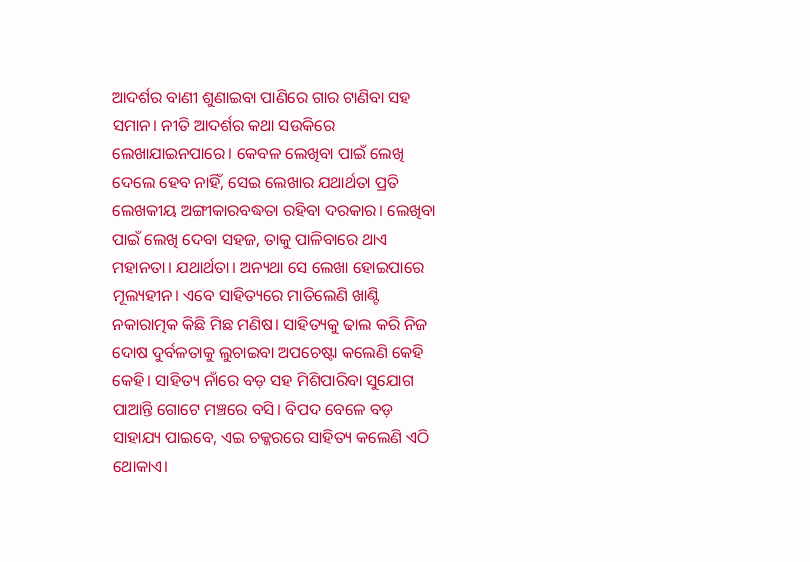ଆଦର୍ଶର ବାଣୀ ଶୁଣାଇବା ପାଣିରେ ଗାର ଟାଣିବା ସହ ସମାନ। ନୀତି ଆଦର୍ଶର କଥା ସଉକିରେ ଲେଖାଯାଇନପାରେ। କେବଳ ଲେଖିବା ପାଇଁ ଲେଖି ଦେଲେ ହେବ ନାହିଁ, ସେଇ ଲେଖାର ଯଥାର୍ଥତା ପ୍ରତି ଲେଖକୀୟ ଅଙ୍ଗୀକାରବଦ୍ଧତା ରହିବା ଦରକାର। ଲେଖିବା ପାଇଁ ଲେଖି ଦେବା ସହଜ, ତାକୁ ପାଳିବାରେ ଥାଏ ମହାନତା। ଯଥାର୍ଥତା। ଅନ୍ୟଥା ସେ ଲେଖା ହୋଇପାରେ ମୂଲ୍ୟହୀନ। ଏବେ ସାହିତ୍ୟରେ ମାତିଲେଣି ଖାଣ୍ଟି ନକାରାତ୍ମକ କିଛି ମିଛ ମଣିଷ। ସାହିତ୍ୟକୁ ଢାଲ କରି ନିଜ ଦୋଷ ଦୁର୍ବଳତାକୁ ଲୁଚାଇବା ଅପଚେଷ୍ଟା କଲେଣି କେହି କେହି। ସାହିତ୍ୟ ନାଁରେ ବଡ଼ ସହ ମିଶିପାରିବା ସୁଯୋଗ ପାଆନ୍ତି ଗୋଟେ ମଞ୍ଚରେ ବସି। ବିପଦ ବେଳେ ବଡ଼ ସାହାଯ୍ୟ ପାଇବେ, ଏଇ ଚକ୍କରରେ ସାହିତ୍ୟ କଲେଣି ଏଠି ଥୋକାଏ।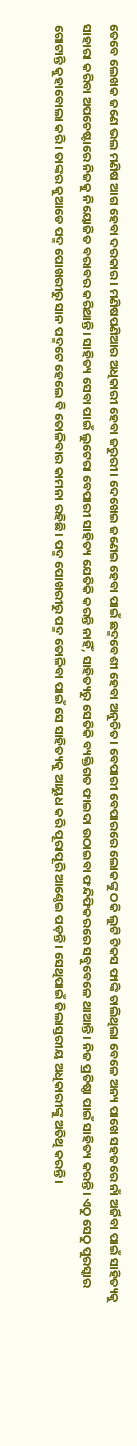ତେବେ ଲେଖକ ଜଣେ ଭଲ ମଣିଷ ଆଗ ହେବା ଦରକାର। ମଣିଷପଣିଆର ଅଧିକାରୀ ହେବା ଜରୁରୀ। ଦେଖେଇ ଜଣେଇ ହେବା ପାଇଁ ଛଦ୍ମବେଶୀ ହେବା ଅନୁଚିତ। ବେପାରୀ ବେପାରରେ ଲୋକଙ୍କୁ ଠକି ଲୁଟି ଟିକସ ଫାଙ୍କି ଚାଲିଥିଲା ବେଳେ ଅନ୍ୟ ପାଖେ ସହଜରେ ନାଁ ଅର୍ଜିବା ପାଇଁ ସାହିତ୍ୟକୁ ସାହାରା କରିବା ଅପଚେଷ୍ଟାରେ ନିଜକୁ ନିୟୋଜିତ ବରାବର କରିଥାନ୍ତି। ସାହିତ୍ୟ ସେବା ପାଇଁ ଲୁଟେରା ବେପାରୀ ସାହିତ୍ୟ ଯେତିକି କରନ୍ତି ନାହିଁ, ସାହିତ୍ୟରୁ ସେତିକି ବ୍ୟକ୍ତିଗତ ଫାଇଦା ଉଠାଇବା ଫନ୍ଦିଫିକରରେ ସବୁବେଳେ ଥାଆନ୍ତି। ନିଜ ପ୍ରତିଷ୍ଠା ପାଇଁ ସାହିତ୍ୟ କରନ୍ତି। ଏଠୁ ସେଠୁ ପୁରସ୍କାର ଗୋଟାନ୍ତି କୁହାବୋଲା କରି। ତାଙ୍କର କୁଆଡେ ପଦ୍ମ ପୋଖରୀରୁ ସାନ ପଦ୍ମଟେ ହେଲେ ବି ତୋଳିବାର କାମନା ରହିଛି। ପଦ୍ମ ପୋଖରୀରୁ ପଦ୍ମ ତୋଳିବା ପାଇଁ ସେ ସାହିତ୍ୟକୁ ଆୟୁଧ କରି ପୂରାପୂରି ଆଣ୍ଠେଇ ପଡ଼ନ୍ତି। ସେଥିପାଇଁ ଜିଲାସ୍ତରୀୟ ଅଧିକାରୀଙ୍କୁ ଅତିଥି କରନ୍ତି।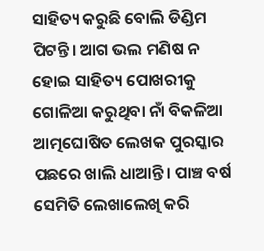ସାହିତ୍ୟ କରୁଛି ବୋଲି ଡିଣ୍ଡିମ ପିଟନ୍ତି। ଆଗ ଭଲ ମଣିଷ ନ ହୋଇ ସାହିତ୍ୟ ପୋଖରୀକୁ ଗୋଳିଆ କରୁଥିବା ନାଁ ବିକଳିଆ ଆତ୍ମଘୋଷିତ ଲେଖକ ପୁରସ୍କାର ପଛରେ ଖାଲି ଧାଆନ୍ତି। ପାଞ୍ଚ ବର୍ଷ ସେମିତି ଲେଖାଲେଖି କରି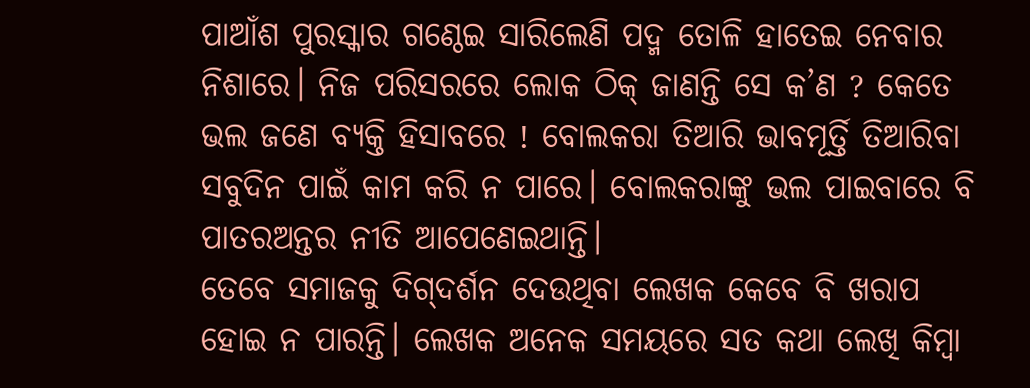ପାଆଁଶ ପୁରସ୍କାର ଗଣ୍ଠେଇ ସାରିଲେଣି ପଦ୍ମ ତୋଳି ହାତେଇ ନେବାର ନିଶାରେ। ନିଜ ପରିସରରେ ଲୋକ ଠିକ୍‌ ଜାଣନ୍ତି ସେ କ’ଣ ? କେତେ ଭଲ ଜଣେ ବ୍ୟକ୍ତି ହିସାବରେ ! ବୋଲକରା ତିଆରି ଭାବମୂର୍ତ୍ତି ତିଆରିବା ସବୁଦିନ ପାଇଁ କାମ କରି ନ ପାରେ। ବୋଲକରାଙ୍କୁ ଭଲ ପାଇବାରେ ବି ପାତରଅନ୍ତର ନୀତି ଆପେଣେଇଥାନ୍ତି।
ତେବେ ସମାଜକୁ ଦିଗ୍‌ଦର୍ଶନ ଦେଉଥିବା ଲେଖକ କେବେ ବି ଖରାପ ହୋଇ ନ ପାରନ୍ତି। ଲେଖକ ଅନେକ ସମୟରେ ସତ କଥା ଲେଖି କିମ୍ବା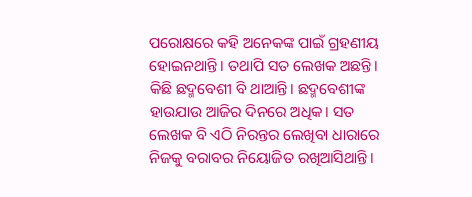ପରୋକ୍ଷରେ କହି ଅନେକଙ୍କ ପାଇଁ ଗ୍ରହଣୀୟ ହୋଇନଥାନ୍ତି। ତଥାପି ସତ ଲେଖକ ଅଛନ୍ତି। କିଛି ଛଦ୍ମବେଶୀ ବି ଥାଆନ୍ତି। ଛଦ୍ମବେଶୀଙ୍କ ହାଉଯାଉ ଆଜିର ଦିନରେ ଅଧିକ। ସତ ଲେଖକ ବି ଏଠି ନିରନ୍ତର ଲେଖିବା ଧାରାରେ ନିଜକୁ ବରାବର ନିୟୋଜିତ ରଖିଆସିଥାନ୍ତି।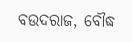ବଉଦରାଜ, ବୌଦ୍ଧ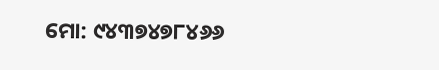ମୋ: ୯୪୩୭୪୭୮୪୬୬